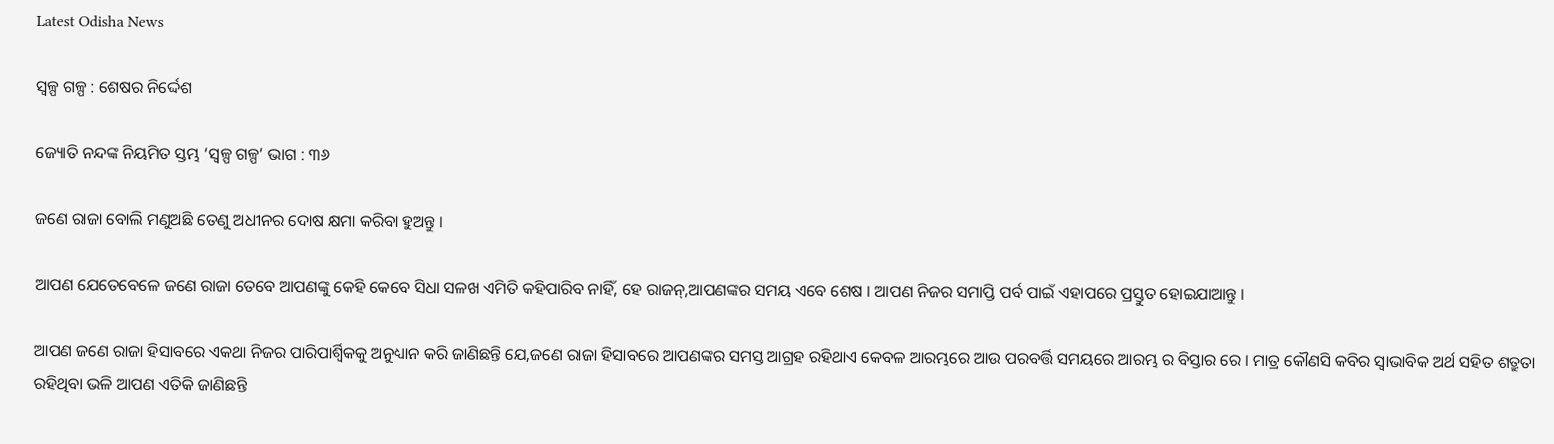Latest Odisha News

ସ୍ୱଳ୍ପ ଗଳ୍ପ : ଶେଷର ନିର୍ଦ୍ଦେଶ

ଜ୍ୟୋତି ନନ୍ଦଙ୍କ ନିୟମିତ ସ୍ତମ୍ଭ ‘ସ୍ୱଳ୍ପ ଗଳ୍ପ’ ଭାଗ : ୩୬

ଜଣେ ରାଜା ବୋଲି ମଣୁଅଛି ତେଣୁ ଅଧୀନର ଦୋଷ କ୍ଷମା କରିବା ହୁଅନ୍ତୁ ।

ଆପଣ ଯେତେବେଳେ ଜଣେ ରାଜା ତେବେ ଆପଣଙ୍କୁ କେହି କେବେ ସିଧା ସଳଖ ଏମିତି କହିପାରିବ ନାହିଁ, ହେ ରାଜନ୍,ଆପଣଙ୍କର ସମୟ ଏବେ ଶେଷ । ଆପଣ ନିଜର ସମାପ୍ତି ପର୍ବ ପାଇଁ ଏହାପରେ ପ୍ରସ୍ତୁତ ହୋଇଯାଆନ୍ତୁ ।

ଆପଣ ଜଣେ ରାଜା ହିସାବରେ ଏକଥା ନିଜର ପାରିପାର୍ଶ୍ୱିକକୁ ଅନୁଧ୍ୟାନ କରି ଜାଣିଛନ୍ତି ଯେ,ଜଣେ ରାଜା ହିସାବରେ ଆପଣଙ୍କର ସମସ୍ତ ଆଗ୍ରହ ରହିଥାଏ କେବଳ ଆରମ୍ଭରେ ଆଉ ପରବର୍ତ୍ତି ସମୟରେ ଆରମ୍ଭ ର ବିସ୍ତାର ରେ । ମାତ୍ର କୌଣସି କବିର ସ୍ୱାଭାବିକ ଅର୍ଥ ସହିତ ଶତ୍ରୁତା ରହିଥିବା ଭଳି ଆପଣ ଏତିକି ଜାଣିଛନ୍ତି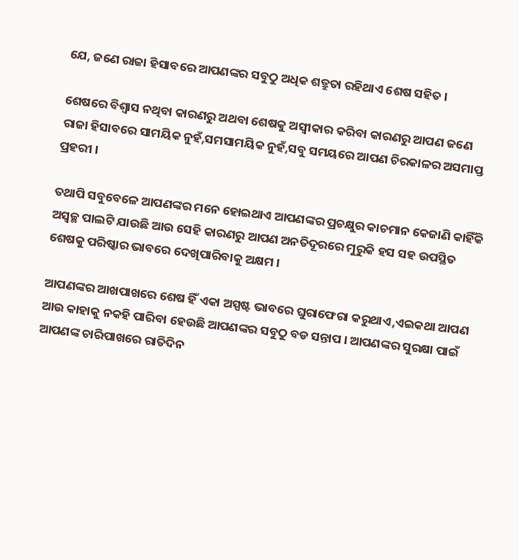ଯେ, ଜଣେ ରାଜା ହିସାବରେ ଆପଣଙ୍କର ସବୁଠୁ ଅଧିକ ଶତ୍ରୁତା ରହିଥାଏ ଶେଷ ସହିତ ।

ଶେଷରେ ବିଶ୍ୱାସ ନଥିବା କାରଣରୁ ଅଥବା ଶେଷକୁ ଅସ୍ୱୀକାର କରିବା କାରଣରୁ ଆପଣ ଜଣେ ରାଜା ହିସାବରେ ସାମୟିକ ନୁହଁ,ସମସାମୟିକ ନୁହଁ,ସବୁ ସମୟରେ ଆପଣ ଚିରକାଳର ଅସମାପ୍ତ ପ୍ରହରୀ ।

ତଥାପି ସବୁବେଳେ ଆପଣଙ୍କର ମନେ ହୋଇଥାଏ ଆପଣଙ୍କର ପ୍ରଚକ୍ଷୁର କାଚମାନ କେଜାଣି କାହିଁକି ଅସ୍ୱଚ୍ଛ ପାଲଟି ଯାଉଛି ଆଉ ସେହି କାରଣରୁ ଆପଣ ଅନତିଦୂରରେ ମୁରୁକି ହସ ସହ ଉପସ୍ଥିତ ଶେଷକୁ ପରିଷ୍କାର ଭାବରେ ଦେଖିପାରିବାକୁ ଅକ୍ଷମ ।

ଆପଣଙ୍କର ଆଖପାଖରେ ଶେଷ ହିଁ ଏକା ଅସ୍ପଷ୍ଟ ଭାବରେ ଘୁରାଫେରା କରୁଥାଏ,ଏଇକଥା ଆପଣ ଆଉ କାହାକୁ ନକହି ପାରିବା ହେଉଛି ଆପଣଙ୍କର ସବୁଠୁ ବଡ ସନ୍ତାପ । ଆପଣଙ୍କର ସୁରକ୍ଷା ପାଇଁ ଆପଣଙ୍କ ଚାରିପାଖରେ ରାତିଦିନ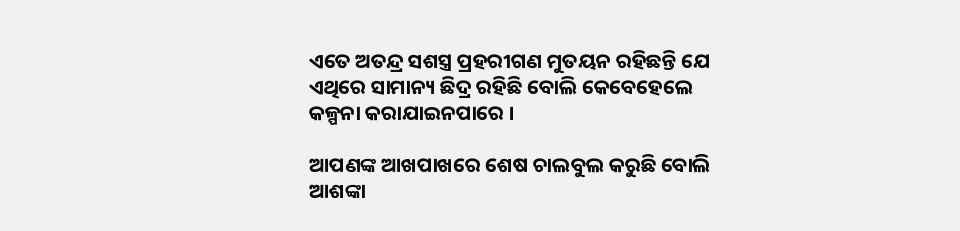ଏତେ ଅତନ୍ଦ୍ର ସଶସ୍ତ୍ର ପ୍ରହରୀଗଣ ମୁତୟନ ରହିଛନ୍ତି ଯେ ଏଥିରେ ସାମାନ୍ୟ ଛିଦ୍ର ରହିଛି ବୋଲି କେବେହେଲେ କଳ୍ପନା କରାଯାଇନପାରେ ।

ଆପଣଙ୍କ ଆଖପାଖରେ ଶେଷ ଚାଲବୁଲ କରୁଛି ବୋଲି ଆଶଙ୍କା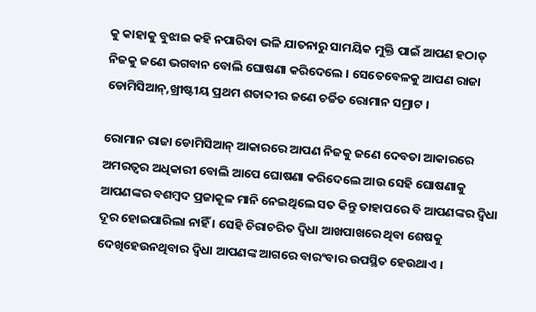କୁ କାହାକୁ ବୁଝାଇ କହି ନପାରିବା ଭଳି ଯାତନାରୁ ସାମୟିକ ମୁକ୍ତି ପାଇଁ ଆପଣ ହଠାତ୍ ନିଜକୁ ଜଣେ ଭଗବାନ ବୋଲି ଘୋଷଣା କରିଦେଲେ । ସେତେବେଳକୁ ଆପଣ ରାଜା ଡୋମିସିଆନ୍,ଖ୍ରୀଷ୍ଟୀୟ ପ୍ରଥମ ଶତାବ୍ଦୀର ଜଣେ ଚର୍ଚ୍ଚିତ ରୋମାନ ସମ୍ରାଟ ।

ରୋମାନ ରାଜା ଡୋମିସିଆନ୍ ଆକାରରେ ଆପଣ ନିଜକୁ ଜଣେ ଦେବତା ଆକାରରେ ଅମରତ୍ୱର ଅଧିକାରୀ ବୋଲି ଆପେ ଘୋଷଣା କରିଦେଲେ ଆଉ ସେହି ଘୋଷଣାକୁ ଆପଣଙ୍କର ବଶମ୍ବଦ ପ୍ରଜାକୂଳ ମାନି ନେଇଥିଲେ ସତ କିନ୍ତୁ ତାହାପରେ ବି ଆପଣଙ୍କର ଦ୍ୱିଧା ଦୂର ହୋଇପାରିଲା ନାହିଁ । ସେହି ଚିରାଚରିତ ଦ୍ୱିଧା ଆଖପାଖରେ ଥିବା ଶେଷକୁ ଦେଖିହେଉନଥିବାର ଦ୍ୱିଧା ଆପଣଙ୍କ ଆଗରେ ବାରଂବାର ଉପସ୍ଥିତ ହେଉଥାଏ ।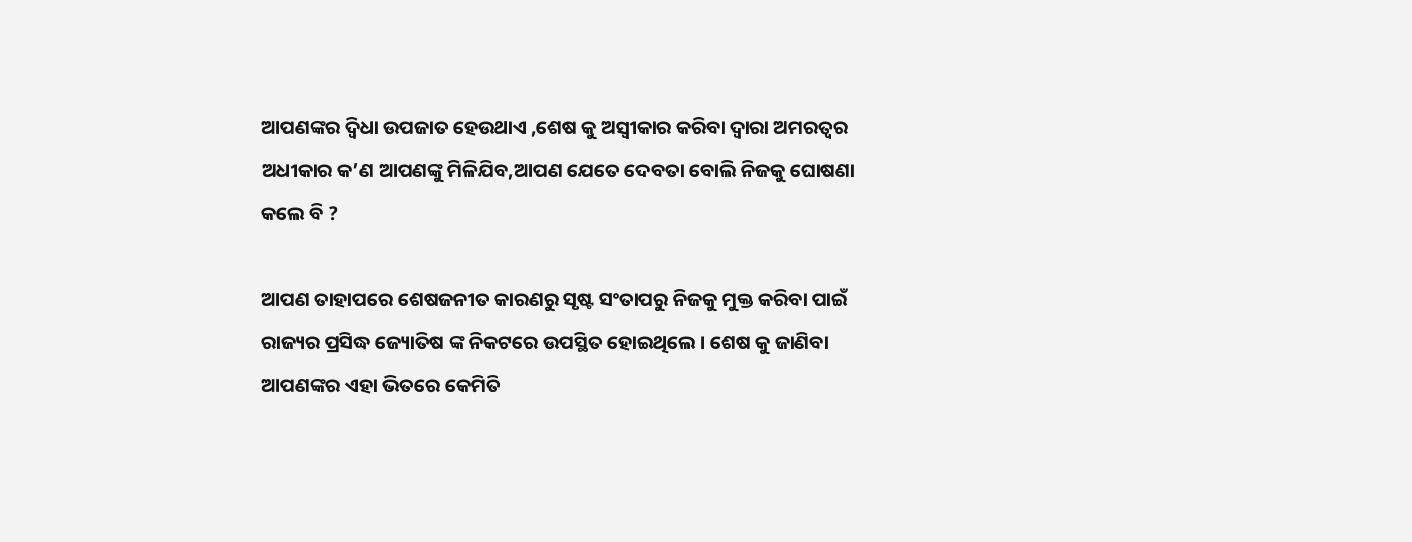ଆପଣଙ୍କର ଦ୍ୱିଧା ଉପଜାତ ହେଉଥାଏ ,ଶେଷ କୁ ଅସ୍ୱୀକାର କରିବା ଦ୍ୱାରା ଅମରତ୍ୱର ଅଧୀକାର କ’ଣ ଆପଣଙ୍କୁ ମିଳିଯିବ,ଆପଣ ଯେତେ ଦେବତା ବୋଲି ନିଜକୁ ଘୋଷଣା କଲେ ବି ?

ଆପଣ ତାହାପରେ ଶେଷଜନୀତ କାରଣରୁ ସୃଷ୍ଟ ସଂତାପରୁ ନିଜକୁ ମୁକ୍ତ କରିବା ପାଇଁ ରାଜ୍ୟର ପ୍ରସିଦ୍ଧ ଜ୍ୟୋତିଷ ଙ୍କ ନିକଟରେ ଉପସ୍ଥିତ ହୋଇଥିଲେ । ଶେଷ କୁ ଜାଣିବା ଆପଣଙ୍କର ଏହା ଭିତରେ କେମିତି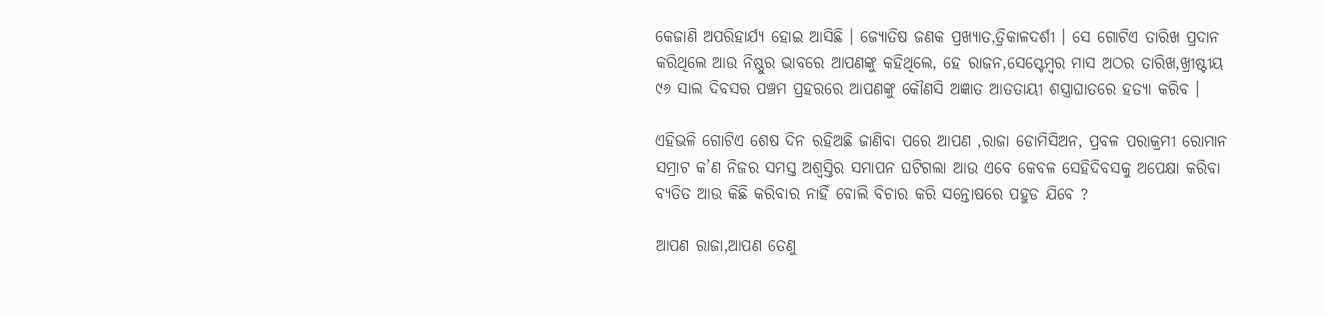କେଜାଣି ଅପରିହାର୍ଯ୍ୟ ହୋଇ ଆସିଛି । ଜ୍ୟୋତିଷ ଜଣକ ପ୍ରଖ୍ୟାତ,ତ୍ରିକାଳଦର୍ଶୀ । ସେ ଗୋଟିଏ ତାରିଖ ପ୍ରଦାନ କରିଥିଲେ ଆଉ ନିଷ୍ଠୁର ଭାବରେ ଆପଣଙ୍କୁ କହିଥିଲେ, ହେ ରାଜନ,ସେପ୍ଟେମ୍ବର ମାସ ଅଠର ତାରିଖ,ଖ୍ରୀଷ୍ଟୀୟ ୯୬ ସାଲ ଦିବସର ପଞ୍ଚମ ପ୍ରହରରେ ଆପଣଙ୍କୁ କୌଣସି ଅଜ୍ଞାତ ଆତତାୟୀ ଶସ୍ତ୍ରାଘାତରେ ହତ୍ୟା କରିବ ।

ଏହିଭଳି ଗୋଟିଏ ଶେଷ ଦିନ ରହିଅଛି ଜାଣିବା ପରେ ଆପଣ ,ରାଜା ଡୋମିସିଅନ, ପ୍ରବଳ ପରାକ୍ରମୀ ରୋମାନ ସମ୍ରାଟ କ’ଣ ନିଜର ସମସ୍ତ ଅଶ୍ୱସ୍ତିର ସମାପନ ଘଟିଗଲା ଆଉ ଏବେ କେବଳ ସେହିଦିବସକୁ ଅପେକ୍ଷା କରିବା ବ୍ୟତିତ ଆଉ କିଛି କରିବାର ନାହିଁ ବୋଲି ବିଚାର କରି ସନ୍ତୋଷରେ ପହୁଡ ଯିବେ ?

ଆପଣ ରାଜା,ଆପଣ ତେଣୁ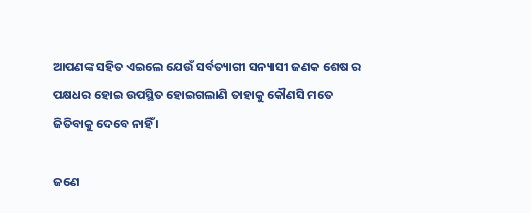ଆପଣଙ୍କ ସହିତ ଏଇଲେ ଯେଉଁ ସର୍ବତ୍ୟାଗୀ ସନ୍ୟାସୀ ଜଣକ ଶେଷ ର ପକ୍ଷଧର ହୋଇ ଉପସ୍ଥିତ ହୋଇଗଲାଣି ତାହାକୁ କୌଣସି ମତେ ଜିତିବାକୁ ଦେବେ ନାହିଁ ।

ଜଣେ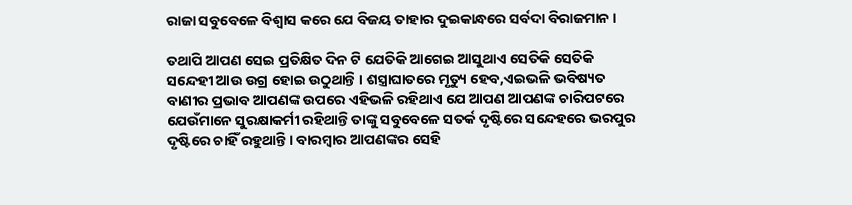ରାଜା ସବୁବେଳେ ବିଶ୍ୱାସ କରେ ଯେ ବିଜୟ ତାହାର ଦୁଇକାନ୍ଧରେ ସର୍ବଦା ବିରାଜମାନ ।

ତଥାପି ଆପଣ ସେଇ ପ୍ରତିକ୍ଷିତ ଦିନ ଟି ଯେତିକି ଆଗେଇ ଆସୁଥାଏ ସେତିକି ସେତିକି ସନ୍ଦେହୀ ଆଉ ଉଗ୍ର ହୋଇ ଉଠୁଥାନ୍ତି । ଶସ୍ତ୍ରାଘାତରେ ମୃତ୍ୟୁ ହେବ,ଏଇଭଳି ଭବିଷ୍ୟତ ବାଣୀର ପ୍ରଭାବ ଆପଣଙ୍କ ଉପରେ ଏହିଭଳି ରହିଥାଏ ଯେ ଆପଣ ଆପଣଙ୍କ ଚାରିପଟରେ ଯେଉଁମାନେ ସୁରକ୍ଷାକର୍ମୀ ରହିଥାନ୍ତି ତାଙ୍କୁ ସବୁବେଳେ ସତର୍କ ଦୃଷ୍ଟିରେ ସନ୍ଦେହରେ ଭରପୁର ଦୃଷ୍ଟିରେ ଚାହିଁ ରହୁଥାନ୍ତି । ବାରମ୍ବାର ଆପଣଙ୍କର ସେହି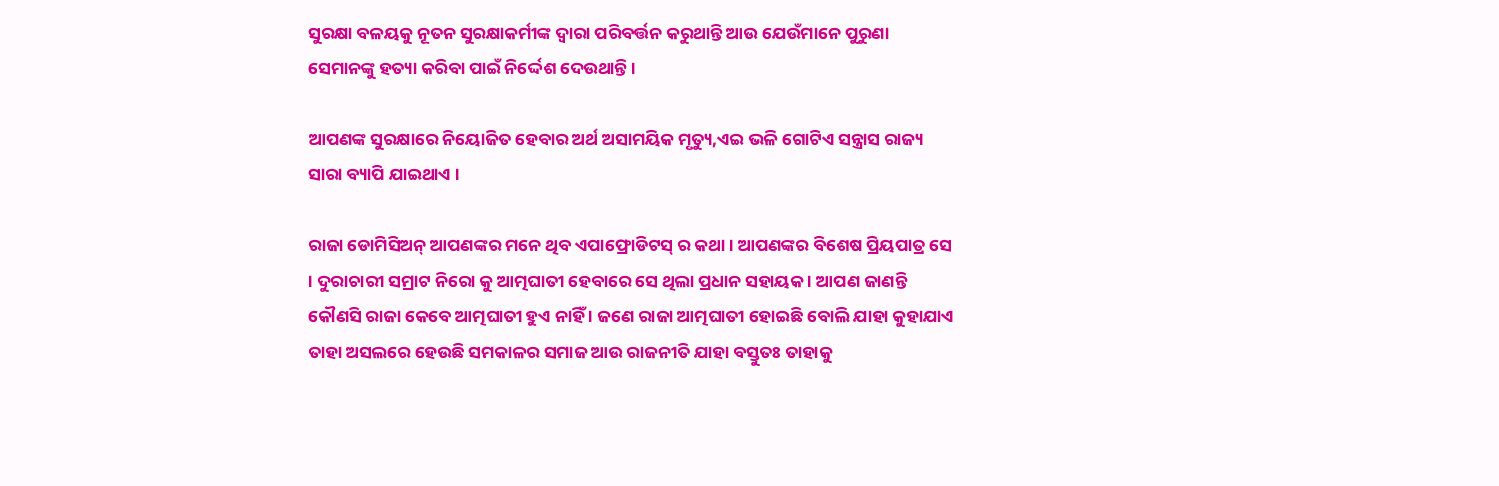ସୁରକ୍ଷା ବଳୟକୁ ନୂତନ ସୁରକ୍ଷାକର୍ମୀଙ୍କ ଦ୍ୱାରା ପରିବର୍ତ୍ତନ କରୁଥାନ୍ତି ଆଉ ଯେଉଁମାନେ ପୁରୁଣା ସେମାନଙ୍କୁ ହତ୍ୟା କରିବା ପାଇଁ ନିର୍ଦ୍ଦେଶ ଦେଉଥାନ୍ତି ।

ଆପଣଙ୍କ ସୁରକ୍ଷାରେ ନିୟୋଜିତ ହେବାର ଅର୍ଥ ଅସାମୟିକ ମୃତ୍ୟୁ,ଏଇ ଭଳି ଗୋଟିଏ ସନ୍ତ୍ରାସ ରାଜ୍ୟ ସାରା ବ୍ୟାପି ଯାଇଥାଏ ।

ରାଜା ଡୋମିସିଅନ୍ ଆପଣଙ୍କର ମନେ ଥିବ ଏପାଫ୍ରୋଡିଟସ୍ ର କଥା । ଆପଣଙ୍କର ବିଶେଷ ପ୍ରିୟପାତ୍ର ସେ । ଦୁରାଚାରୀ ସମ୍ରାଟ ନିରୋ କୁ ଆତ୍ମଘାତୀ ହେବାରେ ସେ ଥିଲା ପ୍ରଧାନ ସହାୟକ । ଆପଣ ଜାଣନ୍ତି କୌଣସି ରାଜା କେବେ ଆତ୍ମଘାତୀ ହୁଏ ନାହିଁ । ଜଣେ ରାଜା ଆତ୍ମଘାତୀ ହୋଇଛି ବୋଲି ଯାହା କୁହାଯାଏ ତାହା ଅସଲରେ ହେଉଛି ସମକାଳର ସମାଜ ଆଉ ରାଜନୀତି ଯାହା ବସ୍ତୁତଃ ତାହାକୁ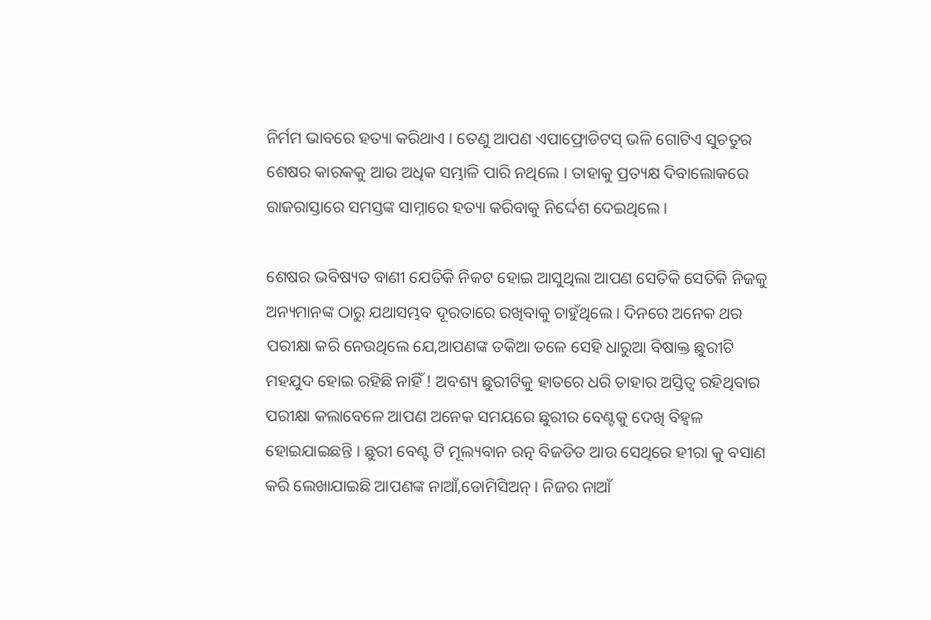ନିର୍ମମ ଭାବରେ ହତ୍ୟା କରିଥାଏ । ତେଣୁ ଆପଣ ଏପାଫ୍ରୋଡିଟସ୍ ଭଳି ଗୋଟିଏ ସୁଚତୁର ଶେଷର କାରକକୁ ଆଉ ଅଧିକ ସମ୍ଭାଳି ପାରି ନଥିଲେ । ତାହାକୁ ପ୍ରତ୍ୟକ୍ଷ ଦିବାଲୋକରେ ରାଜରାସ୍ତାରେ ସମସ୍ତଙ୍କ ସାମ୍ନାରେ ହତ୍ୟା କରିବାକୁ ନିର୍ଦ୍ଦେଶ ଦେଇଥିଲେ ।

ଶେଷର ଭବିଷ୍ୟତ ବାଣୀ ଯେତିକି ନିକଟ ହୋଇ ଆସୁଥିଲା ଆପଣ ସେତିକି ସେତିକି ନିଜକୁ ଅନ୍ୟମାନଙ୍କ ଠାରୁ ଯଥାସମ୍ଭବ ଦୂରତାରେ ରଖିବାକୁ ଚାହୁଁଥିଲେ । ଦିନରେ ଅନେକ ଥର ପରୀକ୍ଷା କରି ନେଉଥିଲେ ଯେ,ଆପଣଙ୍କ ତକିଆ ତଳେ ସେହି ଧାରୁଆ ବିଷାକ୍ତ ଛୁରୀଟି ମହଯୁଦ ହୋଇ ରହିଛି ନାହିଁ ! ଅବଶ୍ୟ ଛୁରୀଟିକୁ ହାତରେ ଧରି ତାହାର ଅସ୍ତିତ୍ୱ ରହିଥିବାର ପରୀକ୍ଷା କଲାବେଳେ ଆପଣ ଅନେକ ସମୟରେ ଛୁରୀର ବେଣ୍ଟକୁ ଦେଖି ବିହ୍ୱଳ ହୋଇଯାଇଛନ୍ତି । ଛୁରୀ ବେଣ୍ଟ ଟି ମୂଲ୍ୟବାନ ରତ୍ନ ବିଜଡିତ ଆଉ ସେଥିରେ ହୀରା କୁ ବସାଣ କରି ଲେଖାଯାଇଛି ଆପଣଙ୍କ ନାଆଁ,ଡୋମିସିଅନ୍ । ନିଜର ନାଆଁ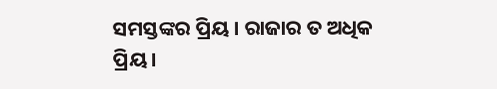ସମସ୍ତଙ୍କର ପ୍ରିୟ । ରାଜାର ତ ଅଧିକ ପ୍ରିୟ ।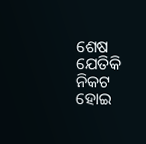ଶେଷ ଯେତିକି ନିକଟ ହୋଇ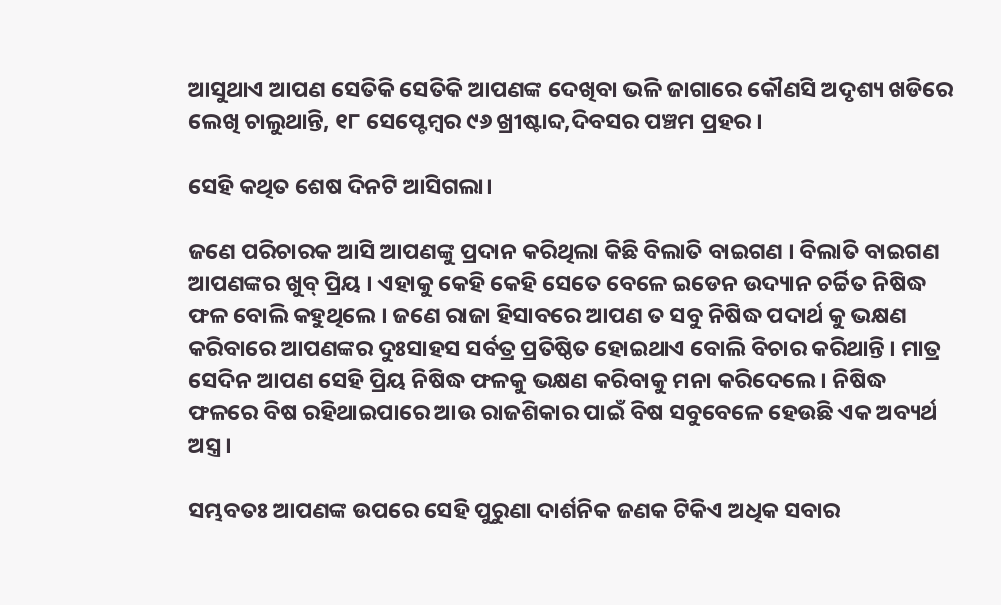ଆସୁଥାଏ ଆପଣ ସେତିକି ସେତିକି ଆପଣଙ୍କ ଦେଖିବା ଭଳି ଜାଗାରେ କୌଣସି ଅଦୃଶ୍ୟ ଖଡିରେ ଲେଖି ଚାଲୁଥାନ୍ତି, ୧୮ ସେପ୍ଟେମ୍ବର ୯୬ ଖ୍ରୀଷ୍ଟାବ୍ଦ,ଦିବସର ପଞ୍ଚମ ପ୍ରହର ।

ସେହି କଥିତ ଶେଷ ଦିନଟି ଆସିଗଲା।

ଜଣେ ପରିଚାରକ ଆସି ଆପଣଙ୍କୁ ପ୍ରଦାନ କରିଥିଲା କିଛି ବିଲାତି ବାଇଗଣ । ବିଲାତି ବାଇଗଣ ଆପଣଙ୍କର ଖୁବ୍ ପ୍ରିୟ । ଏହାକୁ କେହି କେହି ସେତେ ବେଳେ ଇଡେନ ଉଦ୍ୟାନ ଚର୍ଚ୍ଚିତ ନିଷିଦ୍ଧ ଫଳ ବୋଲି କହୁଥିଲେ । ଜଣେ ରାଜା ହିସାବରେ ଆପଣ ତ ସବୁ ନିଷିଦ୍ଧ ପଦାର୍ଥ କୁ ଭକ୍ଷଣ କରିବାରେ ଆପଣଙ୍କର ଦୁଃସାହସ ସର୍ବତ୍ର ପ୍ରତିଷ୍ଠିତ ହୋଇଥାଏ ବୋଲି ବିଚାର କରିଥାନ୍ତି । ମାତ୍ର ସେଦିନ ଆପଣ ସେହି ପ୍ରିୟ ନିଷିଦ୍ଧ ଫଳକୁ ଭକ୍ଷଣ କରିବାକୁ ମନା କରିଦେଲେ । ନିଷିଦ୍ଧ ଫଳରେ ବିଷ ରହିଥାଇପାରେ ଆଉ ରାଜଶିକାର ପାଇଁ ବିଷ ସବୁବେଳେ ହେଉଛି ଏକ ଅବ୍ୟର୍ଥ ଅସ୍ତ୍ର ।

ସମ୍ଭବତଃ ଆପଣଙ୍କ ଉପରେ ସେହି ପୁରୁଣା ଦାର୍ଶନିକ ଜଣକ ଟିକିଏ ଅଧିକ ସବାର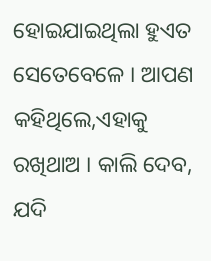ହୋଇଯାଇଥିଲା ହୁଏତ ସେତେବେଳେ । ଆପଣ କହିଥିଲେ,ଏହାକୁ ରଖିଥାଅ । କାଲି ଦେବ, ଯଦି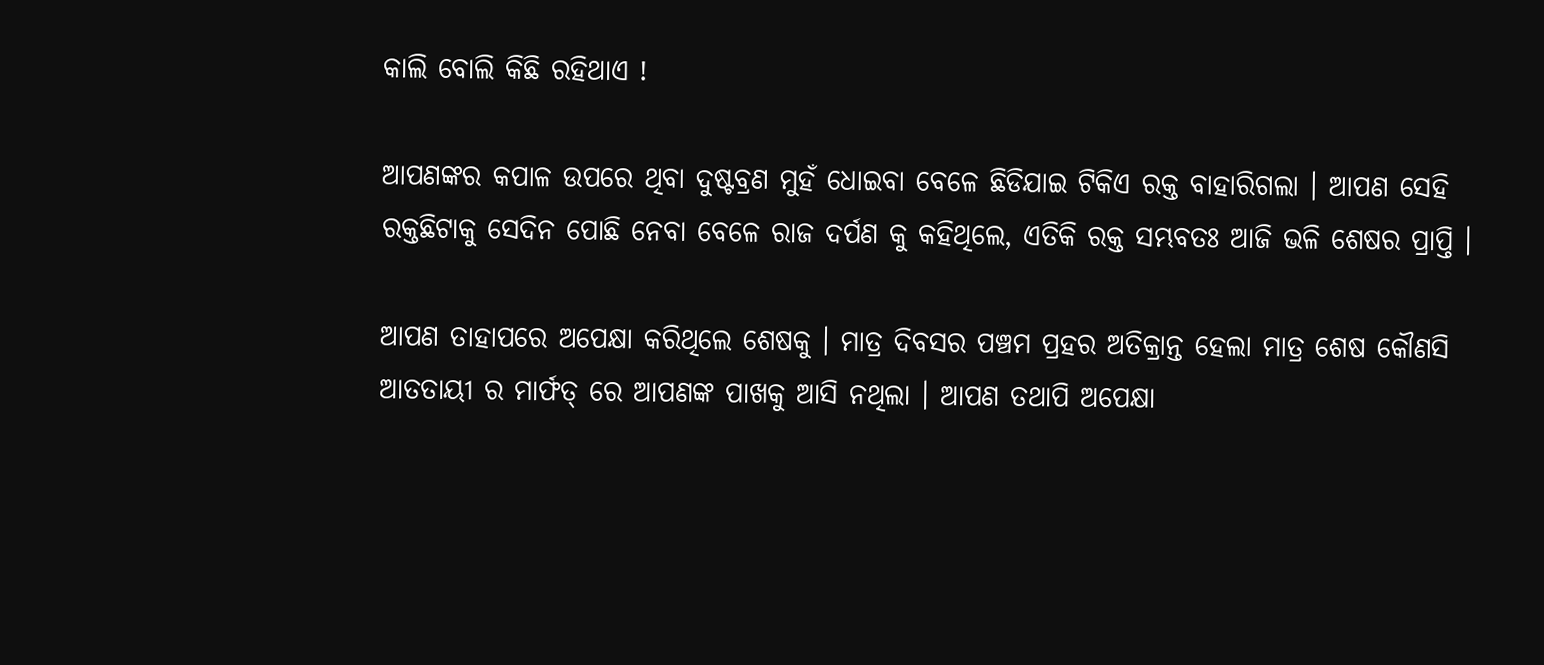କାଲି ବୋଲି କିଛି ରହିଥାଏ !

ଆପଣଙ୍କର କପାଳ ଉପରେ ଥିବା ଦୁଷ୍ଟବ୍ରଣ ମୁହଁ ଧୋଇବା ବେଳେ ଛିଡିଯାଇ ଟିକିଏ ରକ୍ତ ବାହାରିଗଲା । ଆପଣ ସେହି ରକ୍ତଛିଟାକୁ ସେଦିନ ପୋଛି ନେବା ବେଳେ ରାଜ ଦର୍ପଣ କୁ କହିଥିଲେ, ଏତିକି ରକ୍ତ ସମ୍ଭବତଃ ଆଜି ଭଳି ଶେଷର ପ୍ରାପ୍ତି ।

ଆପଣ ତାହାପରେ ଅପେକ୍ଷା କରିଥିଲେ ଶେଷକୁ । ମାତ୍ର ଦିବସର ପଞ୍ଚମ ପ୍ରହର ଅତିକ୍ରାନ୍ତ ହେଲା ମାତ୍ର ଶେଷ କୌଣସି ଆତତାୟୀ ର ମାର୍ଫତ୍ ରେ ଆପଣଙ୍କ ପାଖକୁ ଆସି ନଥିଲା । ଆପଣ ତଥାପି ଅପେକ୍ଷା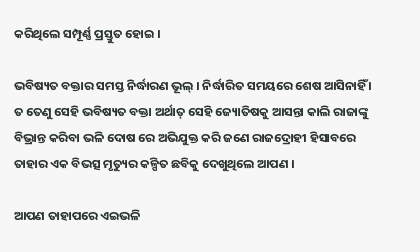କରିଥିଲେ ସମ୍ପୂର୍ଣ୍ଣ ପ୍ରସ୍ତୁତ ହୋଇ ।

ଭବିଷ୍ୟତ ବକ୍ତାର ସମସ୍ତ ନିର୍ଦ୍ଧାରଣ ଭୂଲ୍ । ନିର୍ଦ୍ଧାରିତ ସମୟରେ ଶେଷ ଆସିନାହିଁ । ତ ତେଣୁ ସେହି ଭବିଷ୍ୟତ ବକ୍ତା ଅର୍ଥାତ୍ ସେହି ଜ୍ୟୋତିଷକୁ ଆସନ୍ତା କାଲି ରାଜାଙ୍କୁ ବିଭ୍ରାନ୍ତ କରିବା ଭଳି ଦୋଷ ରେ ଅଭିଯୁକ୍ତ କରି ଜଣେ ରାଜଦ୍ରୋହୀ ହିସାବରେ ତାହାର ଏକ ବିଭତ୍ସ ମୃତ୍ୟୁର କଳ୍ପିତ ଛବିକୁ ଦେଖୁଥିଲେ ଆପଣ ।

ଆପଣ ତାହାପରେ ଏଇଭଳି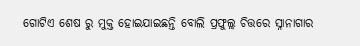ଗୋଟିଏ ଶେଷ ରୁ ମୁକ୍ତ ହୋଇଯାଇଛନ୍ତି ବୋଲି ପ୍ରଫୁଲ୍ଲ ଚିତ୍ତରେ ସ୍ନାନାଗାର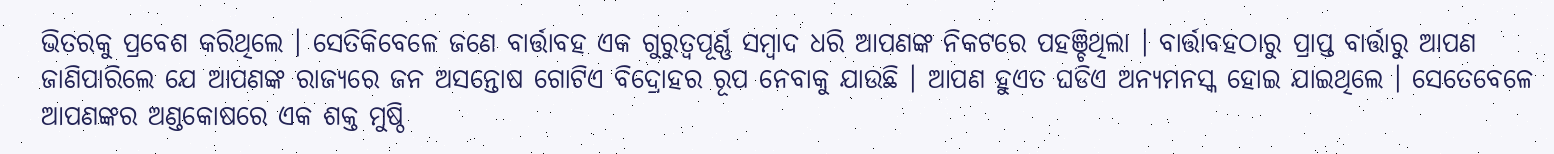ଭିତରକୁ ପ୍ରବେଶ କରିଥିଲେ । ସେତିକିବେଳେ ଜଣେ ବାର୍ତ୍ତାବହ ଏକ ଗୁରୁତ୍ୱପୂର୍ଣ୍ଣ ସମ୍ବାଦ ଧରି ଆପଣଙ୍କ ନିକଟରେ ପହଞ୍ଚିଥିଲା । ବାର୍ତ୍ତାବହଠାରୁ ପ୍ରାପ୍ତ ବାର୍ତ୍ତାରୁ ଆପଣ ଜାଣିପାରିଲେ ଯେ ଆପଣଙ୍କ ରାଜ୍ୟରେ ଜନ ଅସନ୍ତୋଷ ଗୋଟିଏ ବିଦ୍ରୋହର ରୂପ ନେବାକୁ ଯାଉଛି । ଆପଣ ହୁଏତ ଘଡିଏ ଅନ୍ୟମନସ୍କ ହୋଇ ଯାଇଥିଲେ । ସେତେବେଳେ ଆପଣଙ୍କର ଅଣ୍ଡକୋଷରେ ଏକ ଶକ୍ତ ମୁଷ୍ଠି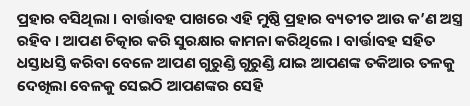ପ୍ରହାର ବସିଥିଲା । ବାର୍ତ୍ତାବହ ପାଖରେ ଏହି ମୁଷ୍ଠି ପ୍ରହାର ବ୍ୟତୀତ ଆଉ କ’ଣ ଅସ୍ତ୍ର ରହିବ । ଆପଣ ଚିତ୍କାର କରି ସୁରକ୍ଷାର କାମନା କରିଥିଲେ । ବାର୍ତ୍ତାବହ ସହିତ ଧସ୍ତାଧସ୍ତି କରିବା ବେଳେ ଆପଣ ଗୁରୁଣ୍ଡି ଗୁରୁଣ୍ଡି ଯାଇ ଆପଣଙ୍କ ତକିଆର ତଳକୁ ଦେଖିଲା ବେଳକୁ ସେଇଠି ଆପଣଙ୍କର ସେହି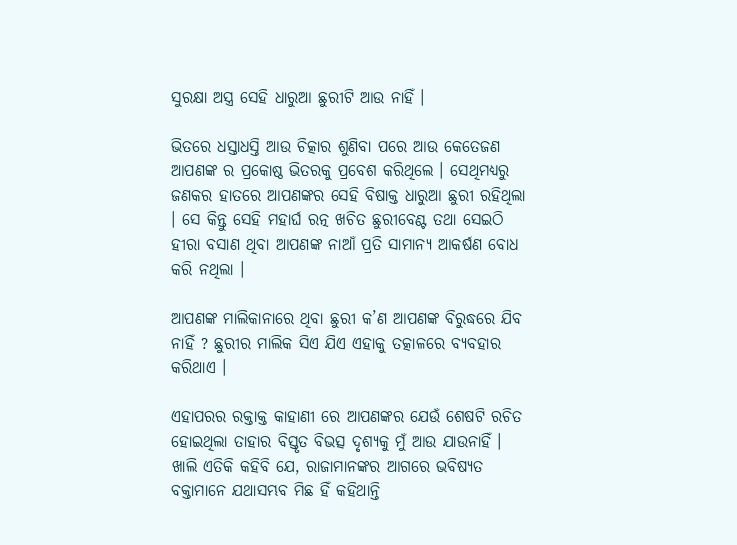ସୁରକ୍ଷା ଅସ୍ତ୍ର ସେହି ଧାରୁଆ ଛୁରୀଟି ଆଉ ନାହିଁ ।

ଭିତରେ ଧସ୍ତାଧସ୍ତି ଆଉ ଚିତ୍କାର ଶୁଣିବା ପରେ ଆଉ କେତେଜଣ ଆପଣଙ୍କ ର ପ୍ରକୋଷ୍ଠ ଭିତରକୁ ପ୍ରବେଶ କରିଥିଲେ । ସେଥିମଧ୍ୟରୁ ଜଣକର ହାତରେ ଆପଣଙ୍କର ସେହି ବିଷାକ୍ତ ଧାରୁଆ ଛୁରୀ ରହିଥିଲା । ସେ କିନ୍ତୁ ସେହି ମହାର୍ଘ ରତ୍ନ ଖଚିତ ଛୁରୀବେଣ୍ଟ ତଥା ସେଇଠି ହୀରା ବସାଣ ଥିବା ଆପଣଙ୍କ ନାଆଁ ପ୍ରତି ସାମାନ୍ୟ ଆକର୍ଷଣ ବୋଧ କରି ନଥିଲା ।

ଆପଣଙ୍କ ମାଲିକାନାରେ ଥିବା ଛୁରୀ କ’ଣ ଆପଣଙ୍କ ବିରୁଦ୍ଧରେ ଯିବ ନାହିଁ ? ଛୁରୀର ମାଲିକ ସିଏ ଯିଏ ଏହାକୁ ତତ୍କାଳରେ ବ୍ୟବହାର କରିଥାଏ ।

ଏହାପରର ରକ୍ତାକ୍ତ କାହାଣୀ ରେ ଆପଣଙ୍କର ଯେଉଁ ଶେଷଟି ରଚିତ ହୋଇଥିଲା ତାହାର ବିସ୍ତୃତ ବିଭତ୍ସ ଦୃଶ୍ୟକୁ ମୁଁ ଆଉ ଯାଉନାହିଁ । ଖାଲି ଏତିକି କହିବି ଯେ, ରାଜାମାନଙ୍କର ଆଗରେ ଭବିଷ୍ୟତ ବକ୍ତାମାନେ ଯଥାସମ୍ଭବ ମିଛ ହିଁ କହିଥାନ୍ତି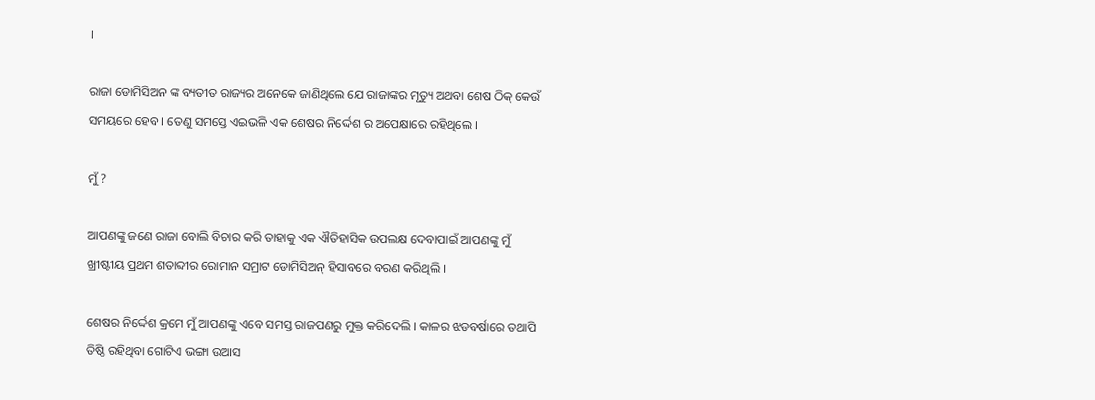।

ରାଜା ଡୋମିସିଅନ ଙ୍କ ବ୍ୟତୀତ ରାଜ୍ୟର ଅନେକେ ଜାଣିଥିଲେ ଯେ ରାଜାଙ୍କର ମୃତ୍ୟୁ ଅଥବା ଶେଷ ଠିକ୍ କେଉଁ ସମୟରେ ହେବ । ତେଣୁ ସମସ୍ତେ ଏଇଭଳି ଏକ ଶେଷର ନିର୍ଦ୍ଦେଶ ର ଅପେକ୍ଷାରେ ରହିଥିଲେ ।

ମୁଁ ?

ଆପଣଙ୍କୁ ଜଣେ ରାଜା ବୋଲି ବିଚାର କରି ତାହାକୁ ଏକ ଐତିହାସିକ ଉପଲକ୍ଷ ଦେବାପାଇଁ ଆପଣଙ୍କୁ ମୁଁ ଖ୍ରୀଷ୍ଟୀୟ ପ୍ରଥମ ଶତାବ୍ଦୀର ରୋମାନ ସମ୍ରାଟ ଡୋମିସିଅନ୍ ହିସାବରେ ବରଣ କରିଥିଲି ।

ଶେଷର ନିର୍ଦ୍ଦେଶ କ୍ରମେ ମୁଁ ଆପଣଙ୍କୁ ଏବେ ସମସ୍ତ ରାଜପଣରୁ ମୁକ୍ତ କରିଦେଲି । କାଳର ଝଡବର୍ଷାରେ ତଥାପି ତିଷ୍ଠି ରହିଥିବା ଗୋଟିଏ ଭଙ୍ଗା ଉଆସ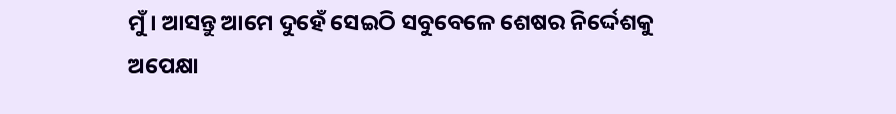ମୁଁ । ଆସନ୍ତୁ ଆମେ ଦୁହେଁ ସେଇଠି ସବୁବେଳେ ଶେଷର ନିର୍ଦ୍ଦେଶକୁ ଅପେକ୍ଷା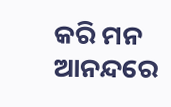କରି ମନ ଆନନ୍ଦରେ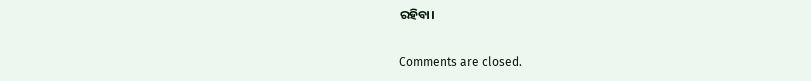ରହିବା।

Comments are closed.